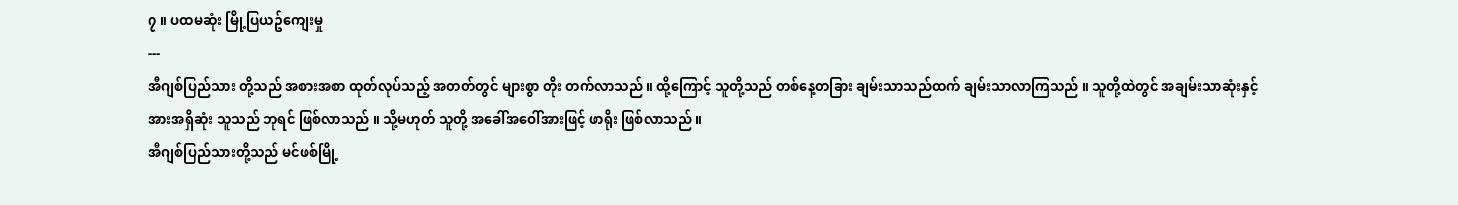၇ ။ ပထမဆုံး မြို့ပြယဥ်ကျေးမှု
---
အီဂျစ်ပြည်သား တို့သည် အစားအစာ ထုတ်လုပ်သည့် အတတ်တွင် များစွာ တိုး တက်လာသည် ။ ထို့ကြောင့် သူတို့သည် တစ်နေ့တခြား ချမ်းသာသည်ထက် ချမ်းသာလာကြသည် ။ သူတို့ထဲတွင် အချမ်းသာဆုံးနှင့် အားအရှိဆုံး သူသည် ဘုရင် ဖြစ်လာသည် ။ သို့မဟုတ် သူတို့ အခေါ်အဝေါ်အားဖြင့် ဖာရိုး ဖြစ်လာသည် ။
အီဂျစ်ပြည်သားတို့သည် မင်ဖစ်မြို့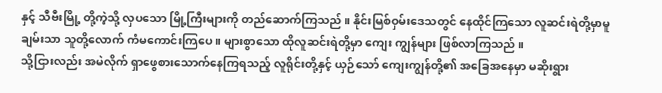နှင့် သီဗီးမြို့ တို့ကဲ့သို့ လှပသော မြို့ကြီးများကို တည်ဆောက်ကြသည် ။ နိုင်းမြစ်ဝှမ်းဒေသတွင် နေထိုင်ကြသော လူဆင်းရဲတို့မှာမူ ချမ်းသာ သူတို့လောက် ကံမကောင်းကြပေ ။ များစွာသော ထိုလူဆင်းရဲတို့မှာ ကျေး ကျွန်များ ဖြစ်လာကြသည် ။
သို့ငြားလည်း အမဲလိုက် ရှာဖွေစားသောက်နေကြရသည့် လူရိုင်းတို့နှင့် ယှဉ်သော် ကျေးကျွန်တို့၏ အခြေအနေမှာ မဆိုးရွား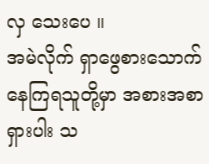လှ သေးပေ ။
အမဲလိုက် ရှာဖွေစားသောက်နေကြရသူတို့မှာ အစားအစာရှားပါး သ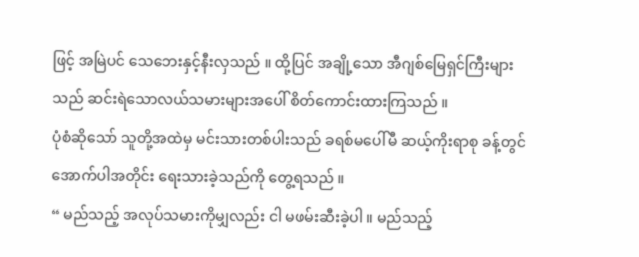ဖြင့် အမြဲပင် သေဘေးနှင့်နီးလှသည် ။ ထို့ပြင် အချို့သော အီဂျစ်မြေရှင်ကြီးများသည် ဆင်းရဲသောလယ်သမားများအပေါ် စိတ်ကောင်းထားကြသည် ။
ပုံစံဆိုသော် သူတို့အထဲမှ မင်းသားတစ်ပါးသည် ခရစ်မပေါ်မီ ဆယ့်ကိုးရာစု ခန့်တွင် အောက်ပါအတိုင်း ရေးသားခဲ့သည်ကို တွေ့ရသည် ။
“ မည်သည့် အလုပ်သမားကိုမျှလည်း ငါ မဖမ်းဆီးခဲ့ပါ ။ မည်သည့်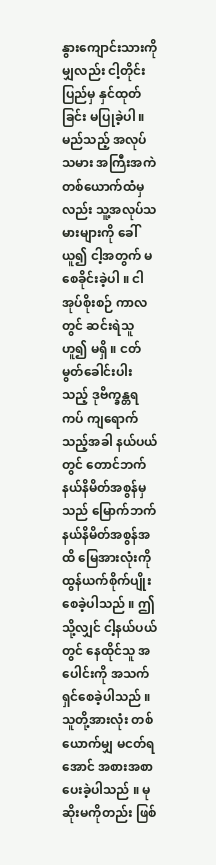နွားကျောင်းသားကိုမျှလည်း ငါ့တိုင်းပြည်မှ နှင်ထုတ်ခြင်း မပြုခဲ့ပါ ။ မည်သည့် အလုပ်သမား အကြီးအကဲ တစ်ယောက်ထံမှလည်း သူ့အလုပ်သမားများကို ခေါ်ယူ၍ ငါ့အတွက် မစေခိုင်းခဲ့ပါ ။ ငါအုပ်စိုးစဉ် ကာလတွင် ဆင်းရဲသူဟူ၍ မရှိ ။ ငတ်မွတ်ခေါင်းပါးသည့် ဒုဗိက္ခန္တရကပ် ကျရောက်သည့်အခါ နယ်ပယ် တွင် တောင်ဘက်နယ်နိမိတ်အစွန်မှသည် မြောက်ဘက်နယ်နိမိတ်အစွန်အထိ မြေအားလုံးကို ထွန်ယက်စိုက်ပျိုးစေခဲ့ပါသည် ။ ဤသို့လျှင် ငါ့နယ်ပယ်တွင် နေထိုင်သူ အပေါင်းကို အသက်ရှင်စေခဲ့ပါသည် ။ သူတို့အားလုံး တစ်ယောက်မျှ မငတ်ရအောင် အစားအစာ ပေးခဲ့ပါသည် ။ မုဆိုးမကိုတည်း ဖြစ်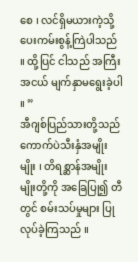စေ ၊ လင်ရှိမယားကဲ့သို့ ပေးကမ်းစွန့်ကြဲပါသည် ။ ထို့ပြင် ငါသည် အကြီးအငယ် မျက်နှာမရွေးခဲ့ပါ ။ ”
အီဂျစ်ပြည်သားတို့သည် ကောက်ပဲသီးနှံအမျိုးမျိုး ၊ တိရစ္ဆာန်အမျိုး မျိုးတို့ကို အခြေပြု၍ တီတွင် စမ်းသပ်မှုများ ပြုလုပ်ခဲ့ကြသည် ။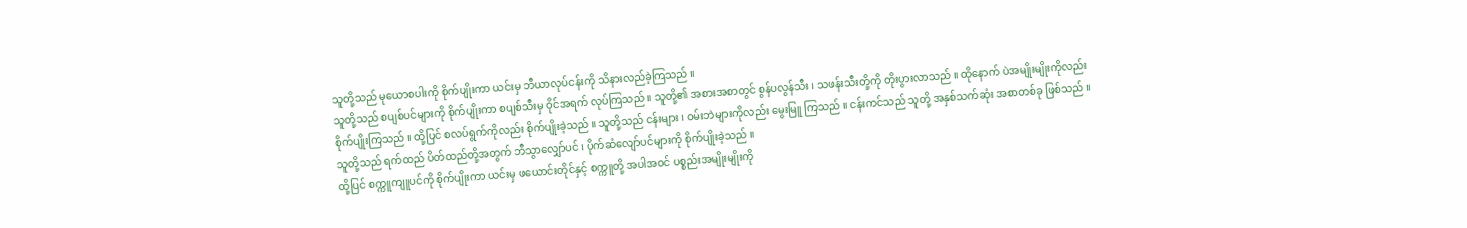သူတို့သည် မုယောစပါးကို စိုက်ပျိုးကာ ယင်းမှ ဘီယာလုပ်ငန်းကို သိနားလည်ခဲ့ကြသည် ။
သူတို့သည် စပျစ်ပင်များကို စိုက်ပျိုးကာ စပျစ်သီးမှ ဝိုင်အရက် လုပ်ကြသည် ။ သူတို့၏ အစားအစာတွင် စွန်ပလွန်သီး ၊ သဖန်းသီးတို့ကို တိုးပွားလာသည် ။ ထိုနောက် ပဲအမျိုးမျိုးကိုလည်း စိုက်ပျိုးကြသည် ။ ထို့ပြင် စလပ်ရွက်ကိုလည်း စိုက်ပျိုးခဲ့သည် ။ သူတို့သည် ငန်းများ ၊ ဝမ်းဘဲများကိုလည်း မွေးမြူ ကြသည် ။ ငန်းကင်သည် သူတို့ အနှစ်သက်ဆုံး အစာတစ်ခု ဖြစ်သည် ။
သူတို့သည် ရက်ထည် ပိတ်ထည်တို့အတွက် ဘီသွာလျှော်ပင် ၊ ပိုက်ဆံလျော်ပင်များကို စိုက်ပျိုးခဲ့သည် ။
ထို့ပြင် စက္ကူကျူပင်ကို စိုက်ပျိုးကာ ယင်းမှ ဖယောင်းတိုင်နှင့် စက္ကူတို့ အပါအဝင် ပစ္စည်းအမျိုးမျိုးကို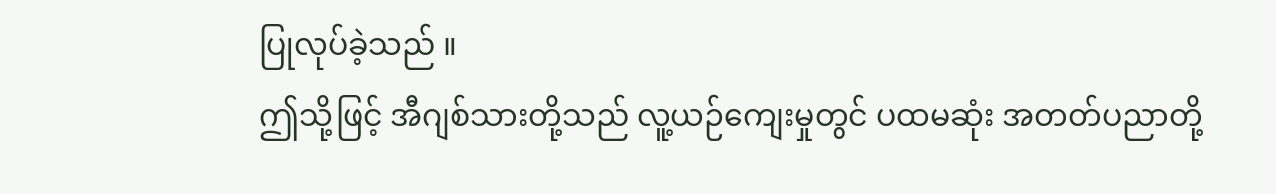ပြုလုပ်ခဲ့သည် ။
ဤသို့ဖြင့် အီဂျစ်သားတို့သည် လူ့ယဉ်ကျေးမှုတွင် ပထမဆုံး အတတ်ပညာတို့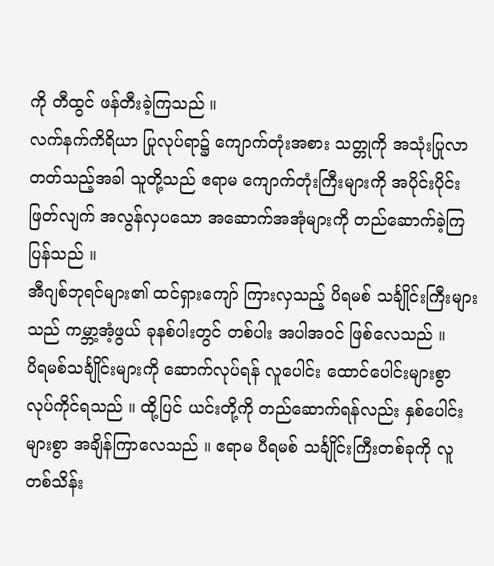ကို တီထွင် ဖန်တီးခဲ့ကြသည် ။
လက်နက်ကိရိယာ ပြုလုပ်ရာ၌ ကျောက်တုံးအစား သတ္တုကို အသုံးပြုလာတတ်သည့်အခါ သူတို့သည် ဧရာမ ကျောက်တုံးကြီးများကို အပိုင်းပိုင်း ဖြတ်လျက် အလွန်လှပသော အဆောက်အအုံများကို တည်ဆောက်ခဲ့ကြပြန်သည် ။
အီဂျစ်ဘုရင်များ၏ ထင်ရှားကျော် ကြားလှသည့် ပိရမစ် သင်္ချိုင်းကြီးများသည် ကမ္ဘာ့အံ့ဖွယ် ခုနစ်ပါးတွင် တစ်ပါး အပါအဝင် ဖြစ်လေသည် ။
ပိရမစ်သင်္ချိုင်းများကို ဆောက်လုပ်ရန် လူပေါင်း ထောင်ပေါင်းများစွာ လုပ်ကိုင်ရသည် ။ ထို့ပြင် ယင်းတို့ကို တည်ဆောက်ရန်လည်း နှစ်ပေါင်းများစွာ အချိန်ကြာလေသည် ။ ဧရာမ ပီရမစ် သင်္ချိုင်းကြီးတစ်ခုကို လူတစ်သိန်း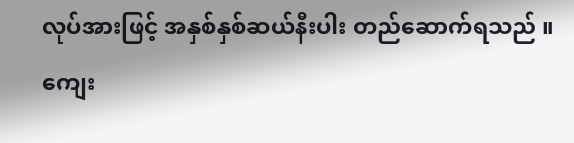လုပ်အားဖြင့် အနှစ်နှစ်ဆယ်နီးပါး တည်ဆောက်ရသည် ။ ကျေး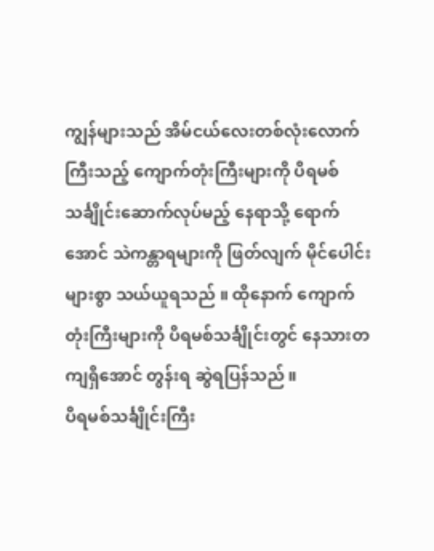ကျွန်များသည် အိမ်ငယ်လေးတစ်လုံးလောက်ကြီးသည့် ကျောက်တုံးကြီးများကို ပိရမစ်သင်္ချိုင်းဆောက်လုပ်မည့် နေရာသို့ ရောက်အောင် သဲကန္တာရများကို ဖြတ်လျက် မိုင်ပေါင်းများစွာ သယ်ယူရသည် ။ ထိုနောက် ကျောက်တုံးကြီးများကို ပိရမစ်သင်္ချိုင်းတွင် နေသားတကျရှိအောင် တွန်းရ ဆွဲရပြန်သည် ။
ပိရမစ်သင်္ချိုင်းကြီး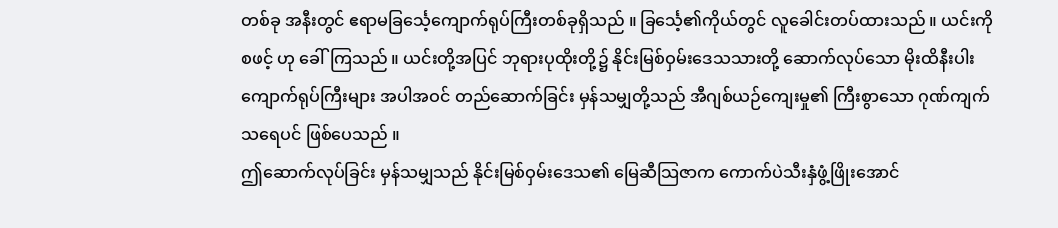တစ်ခု အနီးတွင် ဧရာမခြင်္သေ့ကျောက်ရုပ်ကြီးတစ်ခုရှိသည် ။ ခြင်္သေ့၏ကိုယ်တွင် လူခေါင်းတပ်ထားသည် ။ ယင်းကို စဖင့် ဟု ခေါ်ကြသည် ။ ယင်းတို့အပြင် ဘုရားပုထိုးတို့၌ နိုင်းမြစ်ဝှမ်းဒေသသားတို့ ဆောက်လုပ်သော မိုးထိနီးပါး ကျောက်ရုပ်ကြီးများ အပါအဝင် တည်ဆောက်ခြင်း မှန်သမျှတို့သည် အီဂျစ်ယဉ်ကျေးမှု၏ ကြီးစွာသော ဂုဏ်ကျက်သရေပင် ဖြစ်ပေသည် ။
ဤဆောက်လုပ်ခြင်း မှန်သမျှသည် နိုင်းမြစ်ဝှမ်းဒေသ၏ မြေဆီသြဇာက ကောက်ပဲသီးနှံဖွံ့ဖြိုးအောင်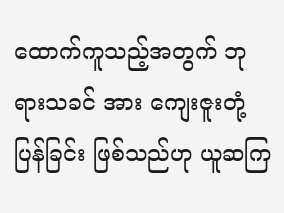ထောက်ကူသည့်အတွက် ဘုရားသခင် အား ကျေးဇူးတုံ့ပြန်ခြင်း ဖြစ်သည်ဟု ယူဆကြ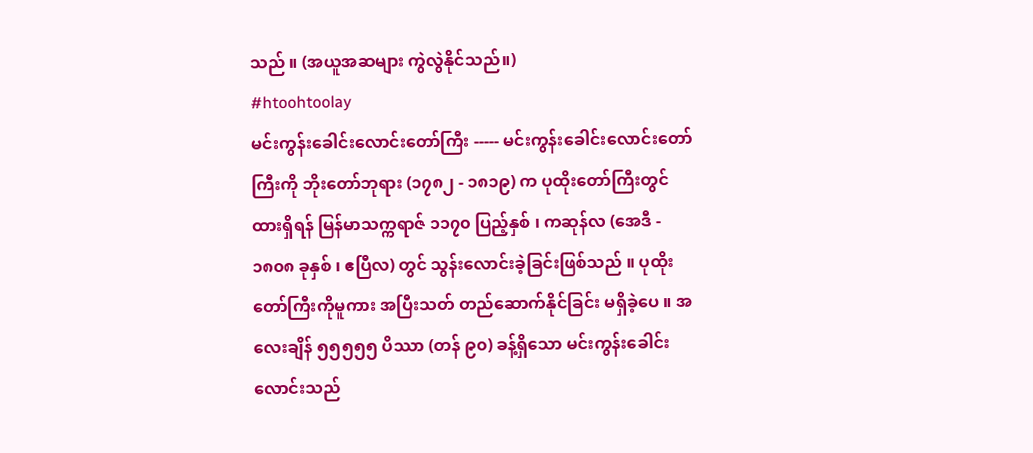သည် ။ (အယူအဆများ ကွဲလွဲနိုင်သည်။)
#htoohtoolay
မင်းကွန်းခေါင်းလောင်းတော်ကြီး ----- မင်းကွန်းခေါင်းလောင်းတော်ကြီးကို ဘိုးတော်ဘုရား (၁၇၈၂ - ၁၈၁၉) က ပုထိုးတော်ကြီးတွင် ထားရှိရန် မြန်မာသက္ကရာဇ် ၁၁၇၀ ပြည့်နှစ် ၊ ကဆုန်လ (အေဒီ - ၁၈၀၈ ခုနှစ် ၊ ဧပြီလ) တွင် သွန်းလောင်းခဲ့ခြင်းဖြစ်သည် ။ ပုထိုးတော်ကြီးကိုမူကား အပြီးသတ် တည်ဆောက်နိုင်ခြင်း မရှိခဲ့ပေ ။ အလေးချိန် ၅၅၅၅၅ ပိဿာ (တန် ၉၀) ခန့်ရှိသော မင်းကွန်းခေါင်းလောင်းသည်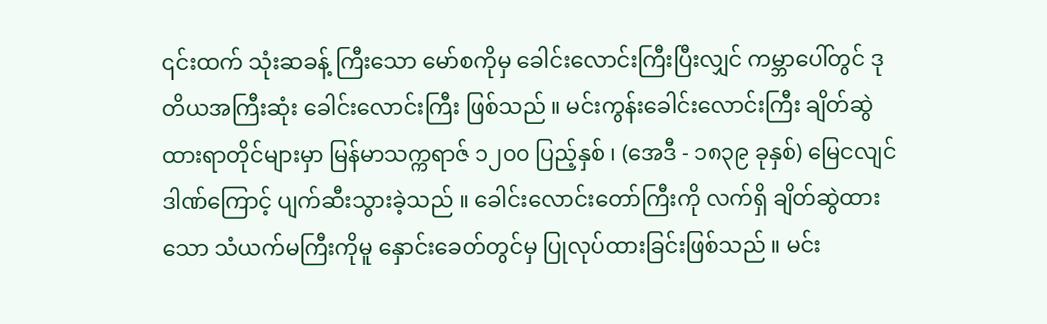၎င်းထက် သုံးဆခန့် ကြီးသော မော်စကိုမှ ခေါင်းလောင်းကြီးပြီးလျှင် ကမ္ဘာပေါ်တွင် ဒုတိယအကြီးဆုံး ခေါင်းလောင်းကြီး ဖြစ်သည် ။ မင်းကွန်းခေါင်းလောင်းကြီး ချိတ်ဆွဲထားရာတိုင်များမှာ မြန်မာသက္ကရာဇ် ၁၂၀၀ ပြည့်နှစ် ၊ (အေဒီ - ၁၈၃၉ ခုနှစ်) မြေငလျင်ဒါဏ်ကြောင့် ပျက်ဆီးသွားခဲ့သည် ။ ခေါင်းလောင်းတော်ကြီးကို လက်ရှိ ချိတ်ဆွဲထားသော သံယက်မကြီးကိုမူ နှောင်းခေတ်တွင်မှ ပြုလုပ်ထားခြင်းဖြစ်သည် ။ မင်း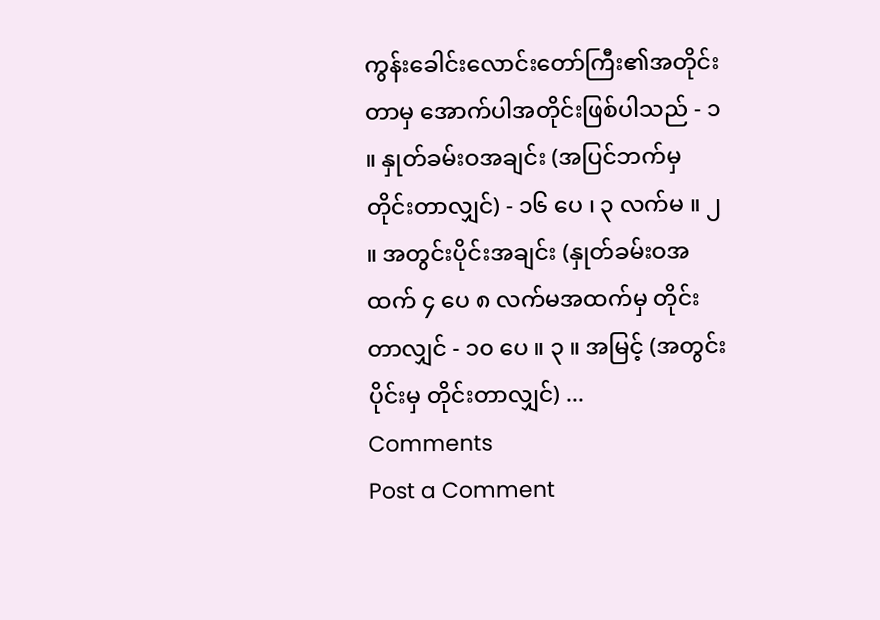ကွန်းခေါင်းလောင်းတော်ကြီး၏အတိုင်းတာမှ အောက်ပါအတိုင်းဖြစ်ပါသည် - ၁ ။ နှုတ်ခမ်းဝအချင်း (အပြင်ဘက်မှ တိုင်းတာလျှင်) - ၁၆ ပေ ၊ ၃ လက်မ ။ ၂ ။ အတွင်းပိုင်းအချင်း (နှုတ်ခမ်းဝအထက် ၄ ပေ ၈ လက်မအထက်မှ တိုင်းတာလျှင် - ၁၀ ပေ ။ ၃ ။ အမြင့် (အတွင်းပိုင်းမှ တိုင်းတာလျှင်) ...
Comments
Post a Comment